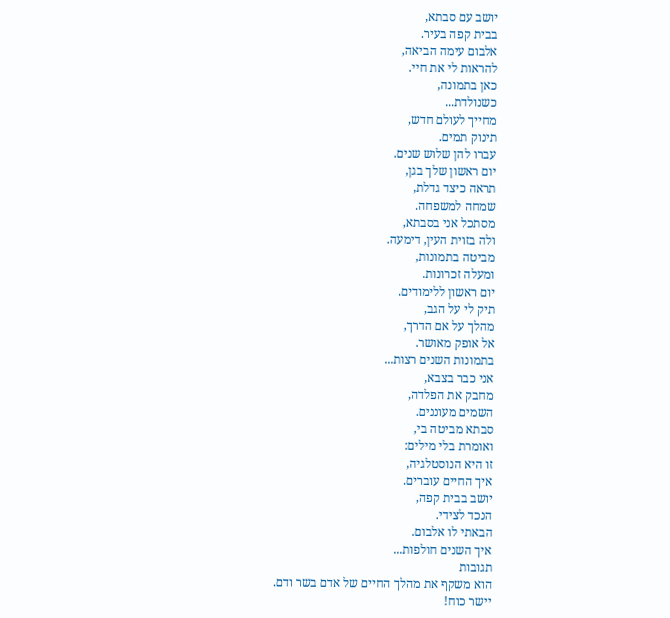יושב עם סבתא,
בבית קפה בעיר.
אלבום עימה הביאה,
להראות לי את חיי.
כאן בתמונה,
כשנולדת...
מחייך לעולם חדש,
תינוק תמים.
עברו להן שלוש שנים.
יום ראשון שלך בגן,
תראה כיצד גדלת,
שמחה למשפחה.
מסתכל אני בסבתא,
ולה בזוית העין, דימעה.
מביטה בתמונות,
ומעלה זכרונות.
יום ראשון ללימודים.
תיק לי על הגב,
מהלך על אם הדרך,
אל אופק מאושר.
בתמונות השנים רצות...
אני כבר בצבא,
מחבק את הפלדה,
השמים מעוננים.
סבתא מביטה בי,
ואומרת בלי מילים:
זו היא הנוסטלגיה,
איך החיים עוברים.
יושב בבית קפה,
הנכד לצידי.
הבאתי לו אלבום.
איך השנים חולפות...
תגובות
הוא משקף את מהלך החיים של אדם בשר ודם.
יישר כוח!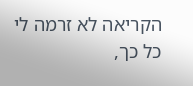הקריאה לא זרמה לי כל כך,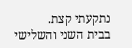נתקעתי קצת.
בבית השני והשלישי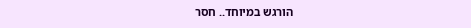הורגש במיוחד.. חסר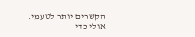הקשרים יותר לטעמי.
אולי כדי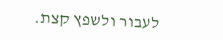לעבור ולשפץ קצת.